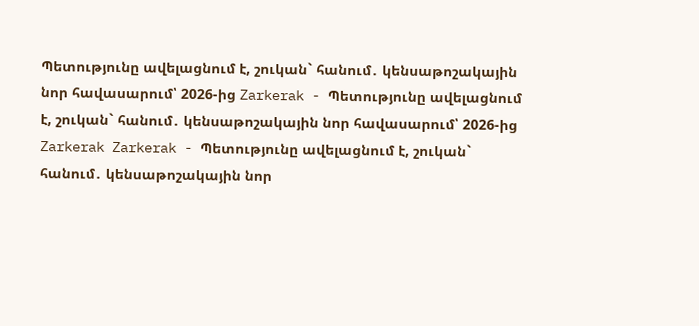Պետությունը ավելացնում է, շուկան` հանում․ կենսաթոշակային նոր հավասարում՝ 2026-ից Zarkerak - Պետությունը ավելացնում է, շուկան` հանում․ կենսաթոշակային նոր հավասարում՝ 2026-ից
Zarkerak Zarkerak - Պետությունը ավելացնում է, շուկան` հանում․ կենսաթոշակային նոր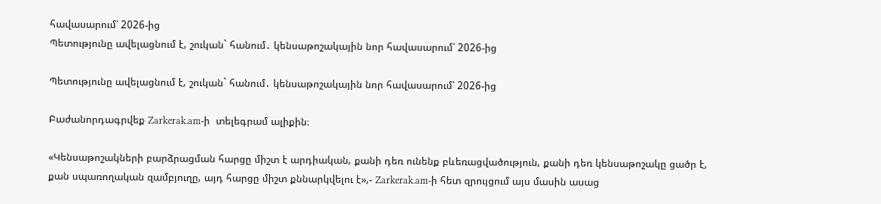հավասարում՝ 2026-ից
Պետությունը ավելացնում է, շուկան` հանում․ կենսաթոշակային նոր հավասարում՝ 2026-ից

Պետությունը ավելացնում է, շուկան` հանում․ կենսաթոշակային նոր հավասարում՝ 2026-ից

Բաժանորդագրվեք Zarkerak.am-ի  տելեգրամ ալիքին։

«Կենսաթոշակների բարձրացման հարցը միշտ է արդիական, քանի դեռ ունենք բևեռացվածություն, քանի դեռ կենսաթոշակը ցածր է, քան սպառողական զամբյուղը, այդ հարցը միշտ քննարկվելու է»,- Zarkerak.am-ի հետ զրույցում այս մասին ասաց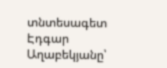տնտեսագետ Էդգար Աղաբեկյանը՝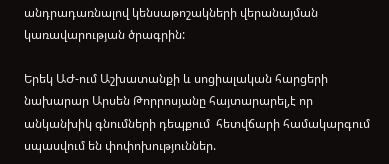անդրադառնալով կենսաթոշակների վերանայման կառավարության ծրագրին:

Երեկ ԱԺ-ում Աշխատանքի և սոցիալական հարցերի նախարար Արսեն Թորրոսյանը հայտարարել,է որ անկանխիկ գնումների դեպքում  հետվճարի համակարգում սպասվում են փոփոխություններ.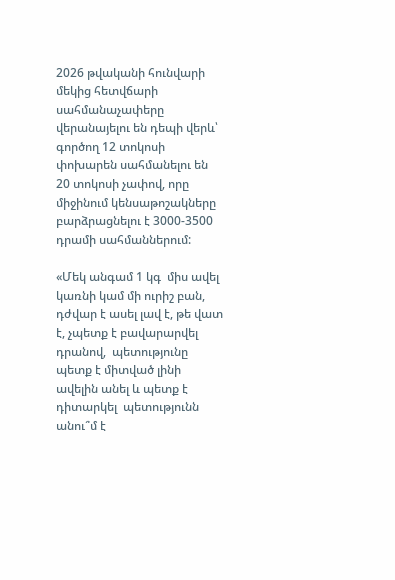2026 թվականի հունվարի մեկից հետվճարի սահմանաչափերը վերանայելու են դեպի վերև՝ գործող 12 տոկոսի փոխարեն սահմանելու են 20 տոկոսի չափով, որը միջինում կենսաթոշակները բարձրացնելու է 3000-3500 դրամի սահմաններում:

«Մեկ անգամ 1 կգ  միս ավել կառնի կամ մի ուրիշ բան, դժվար է ասել լավ է, թե վատ է, չպետք է բավարարվել դրանով,  պետությունը պետք է միտված լինի ավելին անել և պետք է դիտարկել  պետությունն անու՞մ է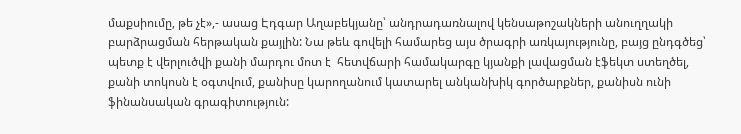մաքսիումը, թե չէ»,- ասաց Էդգար Աղաբեկյանը՝ անդրադառնալով կենսաթոշակների անուղղակի բարձրացման հերթական քայլին: Նա թեև գովելի համարեց այս ծրագրի առկայությունը, բայց ընդգծեց՝ պետք է վերլուծվի քանի մարդու մոտ է  հետվճարի համակարգը կյանքի լավացման էֆեկտ ստեղծել, քանի տոկոսն է օգտվում, քանիսը կարողանում կատարել անկանխիկ գործարքներ, քանիսն ունի ֆինանսական գրագիտություն: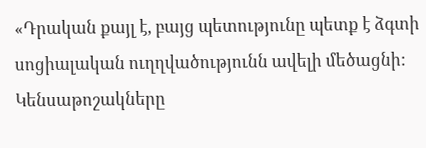«Դրական քայլ է, բայց պետությունը պետք է ձգտի սոցիալական ուղղվածությունն ավելի մեծացնի: Կենսաթոշակները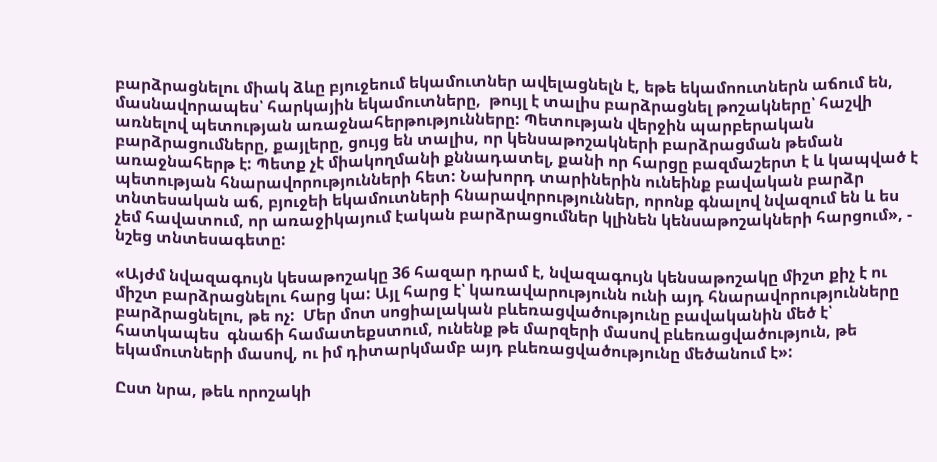բարձրացնելու միակ ձևը բյուջեում եկամուտներ ավելացնելն է, եթե եկամոուտներն աճում են, մասնավորապես՝ հարկային եկամուտները,  թույլ է տալիս բարձրացնել թոշակները՝ հաշվի առնելով պետության առաջնահերթությունները: Պետության վերջին պարբերական բարձրացումները, քայլերը, ցույց են տալիս, որ կենսաթոշակների բարձրացման թեման առաջնահերթ է: Պետք չէ միակողմանի քննադատել, քանի որ հարցը բազմաշերտ է և կապված է պետության հնարավորությունների հետ: Նախորդ տարիներին ունեինք բավական բարձր տնտեսական աճ, բյուջեի եկամուտների հնարավորություններ, որոնք գնալով նվազում են և ես չեմ հավատում, որ առաջիկայում էական բարձրացումներ կլինեն կենսաթոշակների հարցում», - նշեց տնտեսագետը:

«Այժմ նվազագույն կեսաթոշակը 36 հազար դրամ է, նվազագույն կենսաթոշակը միշտ քիչ է ու միշտ բարձրացնելու հարց կա: Այլ հարց է՝ կառավարությունն ունի այդ հնարավորությունները բարձրացնելու, թե ոչ:  Մեր մոտ սոցիալական բևեռացվածությունը բավականին մեծ է՝  հատկապես  գնաճի համատեքստում, ունենք թե մարզերի մասով բևեռացվածություն, թե եկամուտների մասով, ու իմ դիտարկմամբ այդ բևեռացվածությունը մեծանում է»:

Ըստ նրա, թեև որոշակի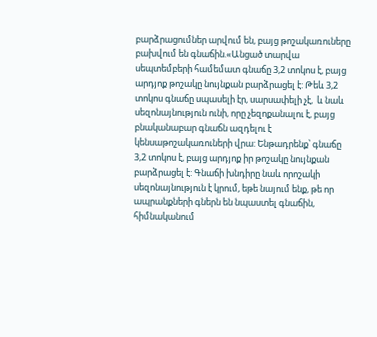բարձրացումներ արվում են, բայց թոշակառուները բախվում են գնաճին.«Անցած տարվա սեպտեմբերի համեմատ գնաճը 3,2 տոկոս է, բայց արդյոք թոշակը նույնքան բարձրացել է: Թեև 3,2 տոկոս գնաճը սպասելի էր, սարսափելի չէ,  և նաև սեզոնայնություն ունի, որը չեզոքանալու է, բայց բնականաբար գնաճն ազդելու է կենսաթոշակառուների վրա: Ենթադրենք՝ գնաճը  3,2 տոկոս է, բայց արդյոք իր թոշակը նույնքան բարձրացել է: Գնաճի խնդիրը նաև որոշակի սեզոնայնություն է կրում, եթե նայում ենք, թե որ ապրանքների գներն են նպաստել գնաճին, հիմնականում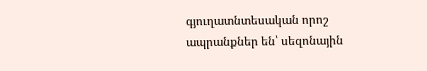գյուղատնտեսական որոշ ապրանքներ են՝ սեզոնային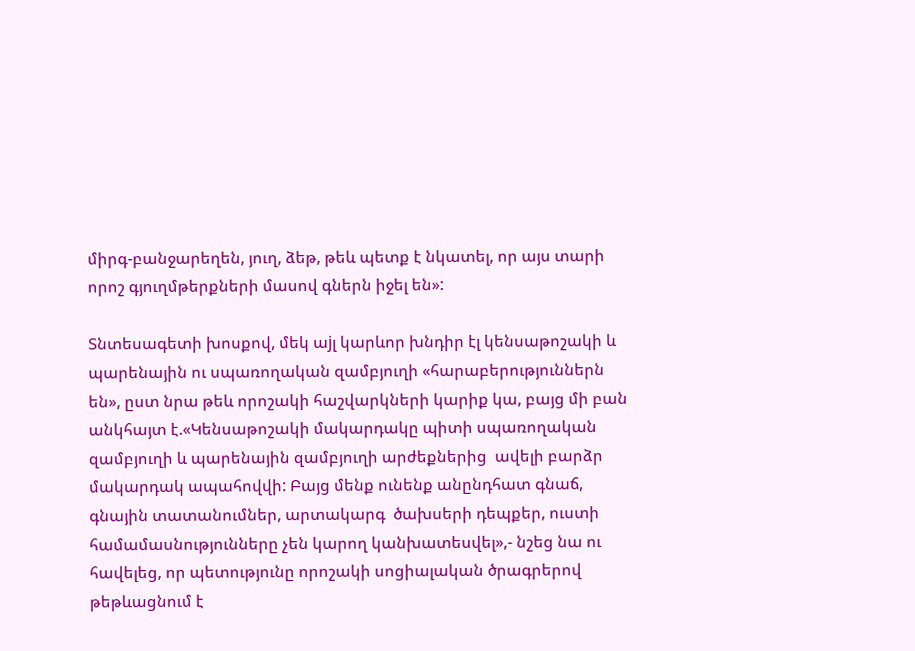միրգ-բանջարեղեն, յուղ, ձեթ, թեև պետք է նկատել, որ այս տարի որոշ գյուղմթերքների մասով գներն իջել են»:

Տնտեսագետի խոսքով, մեկ աjլ կարևոր խնդիր էլ կենսաթոշակի և պարենային ու սպառողական զամբյուղի «հարաբերություններն են», ըստ նրա թեև որոշակի հաշվարկների կարիք կա, բայց մի բան անկհայտ է.«Կենսաթոշակի մակարդակը պիտի սպառողական զամբյուղի և պարենային զամբյուղի արժեքներից  ավելի բարձր մակարդակ ապահովվի: Բայց մենք ունենք անընդհատ գնաճ, գնային տատանումներ, արտակարգ  ծախսերի դեպքեր, ուստի համամասնությունները չեն կարող կանխատեսվել»,- նշեց նա ու հավելեց, որ պետությունը որոշակի սոցիալական ծրագրերով թեթևացնում է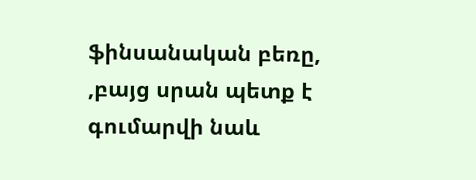ֆինսանական բեռը, ,բայց սրան պետք է գումարվի նաև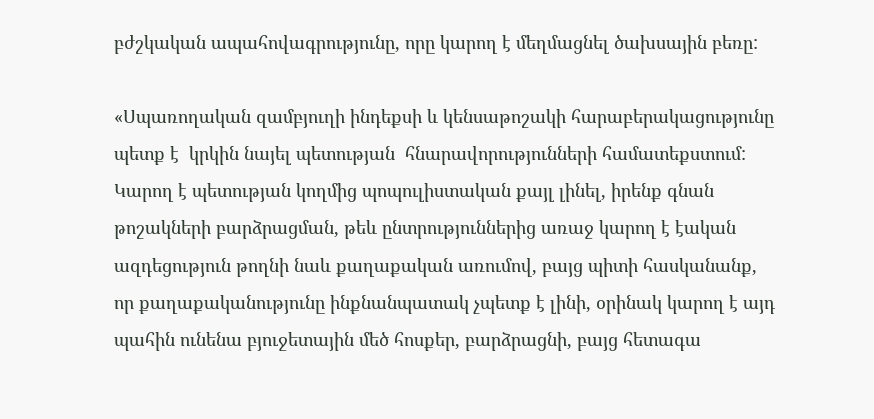բժշկական ապահովագրությունը, որը կարող է մեղմացնել ծախսային բեռը:

«Սպառողական զամբյուղի ինդեքսի և կենսաթոշակի հարաբերակացությունը պետք է  կրկին նայել պետության  հնարավորությունների համատեքստում: Կարող է պետության կողմից պոպուլիստական քայլ լինել, իրենք գնան  թոշակների բարձրացման, թեև ընտրություններից առաջ կարող է էական ազդեցություն թողնի նաև քաղաքական առումով, բայց պիտի հասկանանք, որ քաղաքականությունը ինքնանպատակ չպետք է լինի, օրինակ կարող է այդ պահին ունենա բյուջետային մեծ հոսքեր, բարձրացնի, բայց հետագա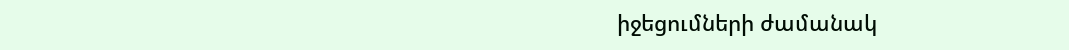իջեցումների ժամանակ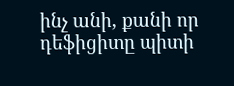ինչ անի, քանի որ  դեֆիցիտը պիտի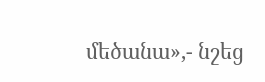մեծանա»,- նշեց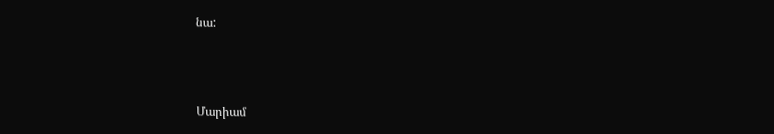նա:



Մարիամ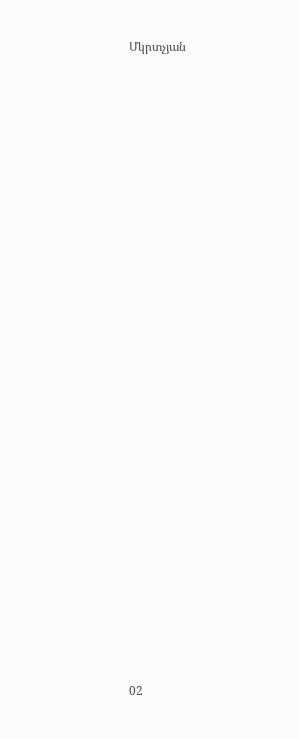Մկրտչյան

























02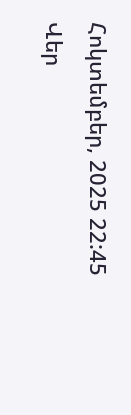Հոկտեմբեր, 2025 22:45
Վեր